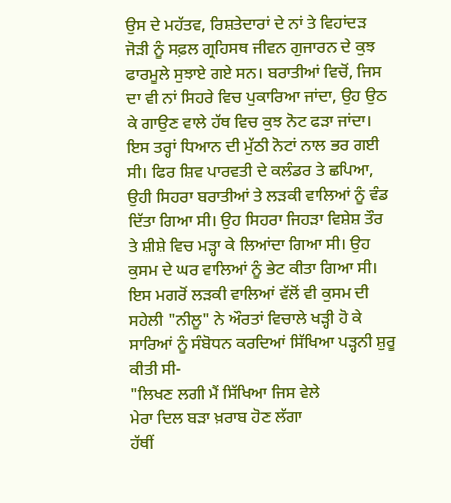ਉਸ ਦੇ ਮਹੱਤਵ, ਰਿਸ਼ਤੇਦਾਰਾਂ ਦੇ ਨਾਂ ਤੇ ਵਿਹਾਂਦੜ ਜੋੜੀ ਨੂੰ ਸਫ਼ਲ ਗ੍ਰਹਿਸਥ ਜੀਵਨ ਗੁਜਾਰਨ ਦੇ ਕੁਝ ਫਾਰਮੂਲੇ ਸੁਝਾਏ ਗਏ ਸਨ। ਬਰਾਤੀਆਂ ਵਿਚੋਂ, ਜਿਸ ਦਾ ਵੀ ਨਾਂ ਸਿਹਰੇ ਵਿਚ ਪੁਕਾਰਿਆ ਜਾਂਦਾ, ਉਹ ਉਠ ਕੇ ਗਾਉਣ ਵਾਲੇ ਹੱਥ ਵਿਚ ਕੁਝ ਨੋਟ ਫੜਾ ਜਾਂਦਾ। ਇਸ ਤਰ੍ਹਾਂ ਧਿਆਨ ਦੀ ਮੁੱਠੀ ਨੋਟਾਂ ਨਾਲ ਭਰ ਗਈ ਸੀ। ਫਿਰ ਸ਼ਿਵ ਪਾਰਵਤੀ ਦੇ ਕਲੰਡਰ ਤੇ ਛਪਿਆ, ਉਹੀ ਸਿਹਰਾ ਬਰਾਤੀਆਂ ਤੇ ਲੜਕੀ ਵਾਲਿਆਂ ਨੂੰ ਵੰਡ ਦਿੱਤਾ ਗਿਆ ਸੀ। ਉਹ ਸਿਹਰਾ ਜਿਹੜਾ ਵਿਸ਼ੇਸ਼ ਤੌਰ ਤੇ ਸ਼ੀਸ਼ੇ ਵਿਚ ਮੜ੍ਹਾ ਕੇ ਲਿਆਂਦਾ ਗਿਆ ਸੀ। ਉਹ ਕੁਸਮ ਦੇ ਘਰ ਵਾਲਿਆਂ ਨੂੰ ਭੇਟ ਕੀਤਾ ਗਿਆ ਸੀ।
ਇਸ ਮਗਰੋਂ ਲੜਕੀ ਵਾਲਿਆਂ ਵੱਲੋਂ ਵੀ ਕੁਸਮ ਦੀ ਸਹੇਲੀ "ਨੀਲੂ" ਨੇ ਔਰਤਾਂ ਵਿਚਾਲੇ ਖੜ੍ਹੀ ਹੋ ਕੇ ਸਾਰਿਆਂ ਨੂੰ ਸੰਬੋਧਨ ਕਰਦਿਆਂ ਸਿੱਖਿਆ ਪੜ੍ਹਨੀ ਸ਼ੁਰੂ ਕੀਤੀ ਸੀ-
"ਲਿਖਣ ਲਗੀ ਮੈਂ ਸਿੱਖਿਆ ਜਿਸ ਵੇਲੇ
ਮੇਰਾ ਦਿਲ ਬੜਾ ਖ਼ਰਾਬ ਹੋਣ ਲੱਗਾ
ਹੱਥੀਂ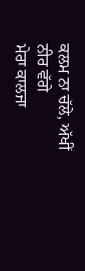ਕਲਮ ਨਾ ਚੱਲੇ, ਅੱਖੀਂ ਨੀਰ ਵੱਗੇ
ਮੇਰਾ ਕਾਲਜਾ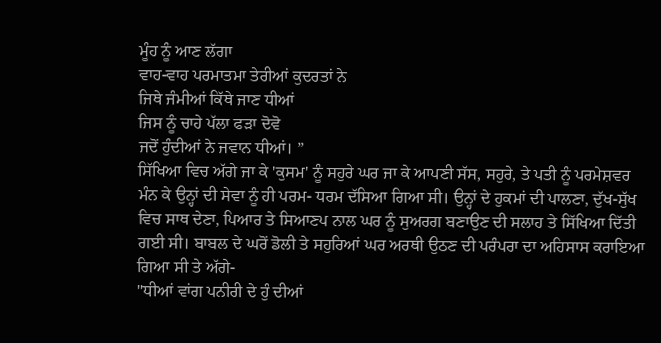ਮੂੰਹ ਨੂੰ ਆਣ ਲੱਗਾ
ਵਾਹ-ਵਾਹ ਪਰਮਾਤਮਾ ਤੇਰੀਆਂ ਕੁਦਰਤਾਂ ਨੇ
ਜਿਥੇ ਜੰਮੀਆਂ ਕਿੱਥੇ ਜਾਣ ਧੀਆਂ
ਜਿਸ ਨੂੰ ਚਾਹੇ ਪੱਲਾ ਫੜਾ ਦੋਵੋ
ਜਦੋਂ ਹੁੰਦੀਆਂ ਨੇ ਜਵਾਨ ਧੀਆਂ। ”
ਸਿੱਖਿਆ ਵਿਚ ਅੱਗੇ ਜਾ ਕੇ 'ਕੁਸਮ' ਨੂੰ ਸਹੁਰੇ ਘਰ ਜਾ ਕੇ ਆਪਣੀ ਸੱਸ, ਸਹੁਰੇ, ਤੇ ਪਤੀ ਨੂੰ ਪਰਮੇਸ਼ਵਰ ਮੰਨ ਕੇ ਉਨ੍ਹਾਂ ਦੀ ਸੇਵਾ ਨੂੰ ਹੀ ਪਰਮ- ਧਰਮ ਦੱਸਿਆ ਗਿਆ ਸੀ। ਉਨ੍ਹਾਂ ਦੇ ਹੁਕਮਾਂ ਦੀ ਪਾਲਣਾ, ਦੁੱਖ-ਸੁੱਖ ਵਿਚ ਸਾਥ ਦੇਣਾ, ਪਿਆਰ ਤੇ ਸਿਆਣਪ ਨਾਲ ਘਰ ਨੂੰ ਸੁਅਰਗ ਬਣਾਉਣ ਦੀ ਸਲਾਹ ਤੇ ਸਿੱਖਿਆ ਦਿੱਤੀ ਗਈ ਸੀ। ਬਾਬਲ ਦੇ ਘਰੋਂ ਡੋਲੀ ਤੇ ਸਹੁਰਿਆਂ ਘਰ ਅਰਥੀ ਉਠਣ ਦੀ ਪਰੰਪਰਾ ਦਾ ਅਹਿਸਾਸ ਕਰਾਇਆ ਗਿਆ ਸੀ ਤੇ ਅੱਗੇ-
"ਧੀਆਂ ਵਾਂਗ ਪਨੀਰੀ ਦੇ ਹੁੰ ਦੀਆਂ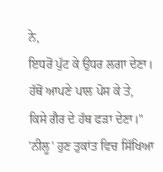ਨੇ,
ਇਧਰੋਂ ਪੁੱਟ ਕੇ ਉਧਰ ਲਗਾ ਦੇਣਾ।
ਹੱਥੋਂ ਆਪਣੇ ਪਾਲ ਪੋਸ ਕੇ ਤੇ,
ਕਿਸੇ ਗੈਰ ਦੇ ਹੱਥ ਫੜਾ ਦੇਣਾ।"
'ਨੀਲੂ' ਹੁਣ ਤੁਕਾਂਤ ਵਿਚ ਸਿੱਖਿਆ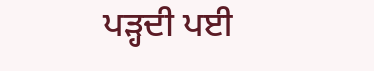ਪੜ੍ਹਦੀ ਪਈ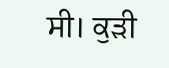ਸੀ। ਕੁੜੀ